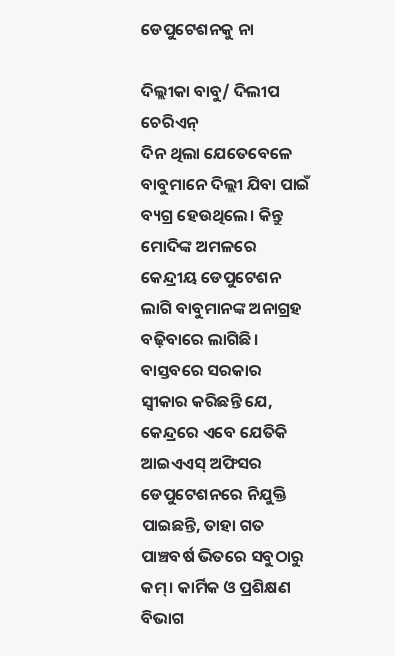ଡେପୁଟେଶନକୁ ନା

ଦିଲ୍ଲୀକା ବାବୁ/ ଦିଲୀପ ଚେରିଏନ୍‌
ଦିନ ଥିଲା ଯେତେବେଳେ ବାବୁମାନେ ଦିଲ୍ଲୀ ଯିବା ପାଇଁ ବ୍ୟଗ୍ର ହେଉଥିଲେ। କିନ୍ତୁ ମୋଦିଙ୍କ ଅମଳରେ କେନ୍ଦ୍ରୀୟ ଡେପୁଟେଶନ ଲାଗି ବାବୁମାନଙ୍କ ଅନାଗ୍ରହ ବଢ଼ିବାରେ ଲାଗିଛି। ବାସ୍ତବରେ ସରକାର ସ୍ବୀକାର କରିଛନ୍ତି ଯେ, କେନ୍ଦ୍ରରେ ଏବେ ଯେତିକି ଆଇଏଏସ୍‌ ଅଫିସର ଡେପୁଟେଶନରେ ନିଯୁକ୍ତି ପାଇଛନ୍ତି, ତାହା ଗତ ପାଞ୍ଚବର୍ଷ ଭିତରେ ସବୁଠାରୁ କମ୍‌। କାର୍ମିକ ଓ ପ୍ରଶିକ୍ଷଣ ବିଭାଗ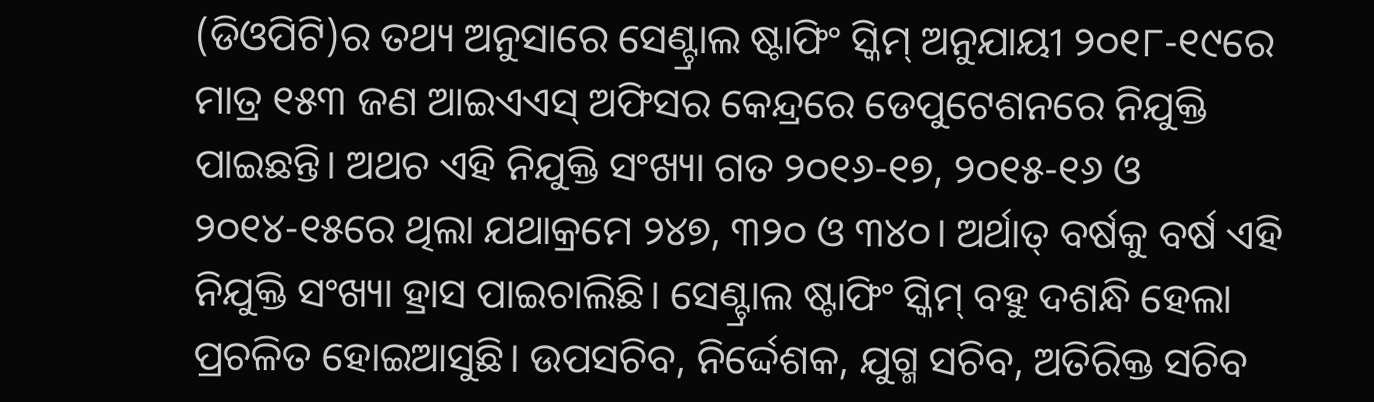(ଡିଓପିଟି)ର ତଥ୍ୟ ଅନୁସାରେ ସେଣ୍ଟ୍ରାଲ ଷ୍ଟାଫିଂ ସ୍କିମ୍‌ ଅନୁଯାୟୀ ୨୦୧୮-୧୯ରେ ମାତ୍ର ୧୫୩ ଜଣ ଆଇଏଏସ୍‌ ଅଫିସର କେନ୍ଦ୍ରରେ ଡେପୁଟେଶନରେ ନିଯୁକ୍ତି ପାଇଛନ୍ତି। ଅଥଚ ଏହି ନିଯୁକ୍ତି ସଂଖ୍ୟା ଗତ ୨୦୧୬-୧୭, ୨୦୧୫-୧୬ ଓ ୨୦୧୪-୧୫ରେ ଥିଲା ଯଥାକ୍ରମେ ୨୪୭, ୩୨୦ ଓ ୩୪୦। ଅର୍ଥାତ୍‌ ବର୍ଷକୁ ବର୍ଷ ଏହି ନିଯୁକ୍ତି ସଂଖ୍ୟା ହ୍ରାସ ପାଇଚାଲିଛି। ସେଣ୍ଟ୍ରାଲ ଷ୍ଟାଫିଂ ସ୍କିମ୍‌ ବହୁ ଦଶନ୍ଧି ହେଲା ପ୍ରଚଳିତ ହୋଇଆସୁଛି। ଉପସଚିବ, ନିର୍ଦ୍ଦେଶକ, ଯୁଗ୍ମ ସଚିବ, ଅତିରିକ୍ତ ସଚିବ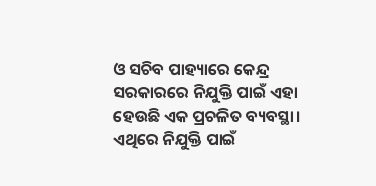ଓ ସଚିବ ପାହ୍ୟାରେ କେନ୍ଦ୍ର ସରକାରରେ ନିଯୁକ୍ତି ପାଇଁ ଏହା ହେଉଛି ଏକ ପ୍ରଚଳିତ ବ୍ୟବସ୍ଥା। ଏଥିରେ ନିଯୁକ୍ତି ପାଇଁ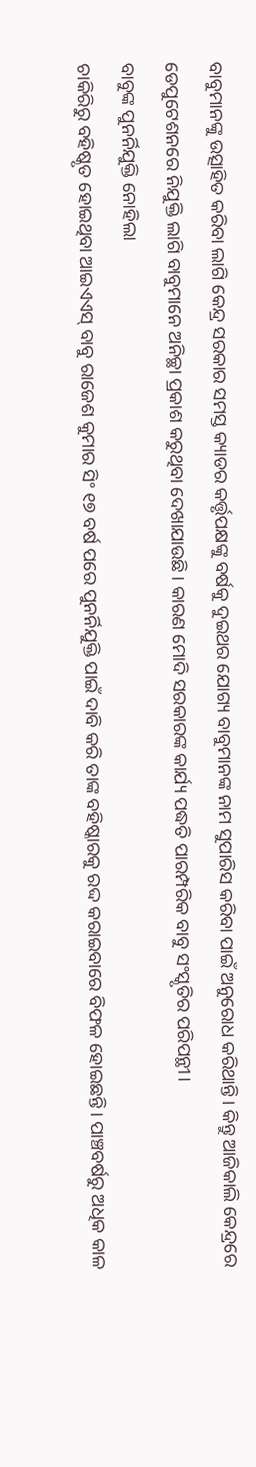ବାବୁମାନଙ୍କୁ ଉତ୍ସାହିତ କରିବା ଲାଗି କେନ୍ଦ୍ର ସରକାର ସମସ୍ତ କ୍ୟାଡର କର୍ତ୍ତୃପକ୍ଷଙ୍କୁ ବର୍ଷକୁ ଦୁଇଥର ଯୋଗ୍ୟ ବାବୁମାନଙ୍କ ନାମ ସୁପାରିସ କରିବା ପାଇଁ ଅନୁରୋଧ କରିଥାନ୍ତି। କିନ୍ତୁ ଆଜିକାଲି କେନ୍ଦ୍ରରେ ଡେପୁଟେଶନରେ ନିଯୁକ୍ତି ଲାଗି ବାବୁମାନେ ଅନିଚ୍ଛା ପ୍ରକାଶ କରୁଥିବା ଦେଖାଯାଉଛି। କାରଣ ମୋଦି ସରକାରଙ୍କ କାର୍ଯ୍ୟ ପଦ୍ଧତି ପାରମ୍ପରିକ ବାବୁ ସଂସ୍କୃତିର ପରିପନ୍ଥୀ।
ବାବୁଙ୍କ ପୁନର୍ନିଯୁକ୍ତି ନୋହିଲା
ଚାକିରିରୁ ବହିଷ୍କୃତ ହୋଇଥିବା ଆଇଏଏସ୍‌ ବାବୁ ରାଜେଶ କୁମାର ସିଂ ୧୭ ବର୍ଷ ପରେ ପୁନର୍ନିଯୁକ୍ତି ପାଇଁ ଦାବି କରି ତାଙ୍କ ବହିଷ୍କାରକୁ ରଦ୍ଦ କରାଇବାରେ ବିଫଳ ହୋଇଛନ୍ତି। ପାଞ୍ଚବର୍ଷରୁ ଅଧିକ କାଳ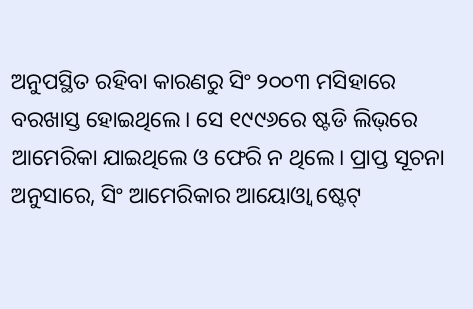ଅନୁପସ୍ଥିତ ରହିବା କାରଣରୁ ସିଂ ୨୦୦୩ ମସିହାରେ ବରଖାସ୍ତ ହୋଇଥିଲେ। ସେ ୧୯୯୬ରେ ଷ୍ଟଡି ଲିଭ୍‌ରେ ଆମେରିକା ଯାଇଥିଲେ ଓ ଫେରି ନ ଥିଲେ। ପ୍ରାପ୍ତ ସୂଚନା ଅନୁସାରେ, ସିଂ ଆମେରିକାର ଆୟୋଓ୍ବା ଷ୍ଟେଟ୍‌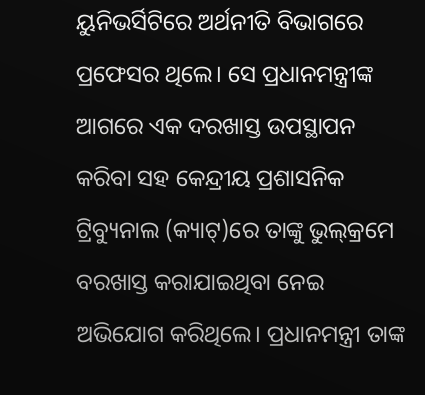ୟୁନିଭର୍ସିଟିରେ ଅର୍ଥନୀତି ବିଭାଗରେ ପ୍ରଫେସର ଥିଲେ। ସେ ପ୍ରଧାନମନ୍ତ୍ରୀଙ୍କ ଆଗରେ ଏକ ଦରଖାସ୍ତ ଉପସ୍ଥାପନ କରିବା ସହ କେନ୍ଦ୍ରୀୟ ପ୍ରଶାସନିକ ଟ୍ରିବ୍ୟୁନାଲ (କ୍ୟାଟ୍‌)ରେ ତାଙ୍କୁ ଭୁଲ୍‌କ୍ରମେ ବରଖାସ୍ତ କରାଯାଇଥିବା ନେଇ ଅଭିଯୋଗ କରିଥିଲେ। ପ୍ରଧାନମନ୍ତ୍ରୀ ତାଙ୍କ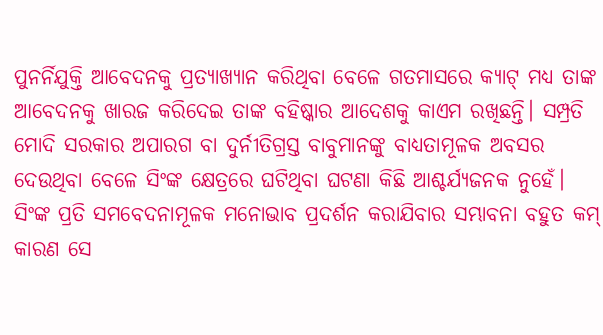ପୁନର୍ନିଯୁକ୍ତି ଆବେଦନକୁ ପ୍ରତ୍ୟାଖ୍ୟାନ କରିଥିବା ବେଳେ ଗତମାସରେ କ୍ୟାଟ୍‌ ମଧ୍ୟ ତାଙ୍କ ଆବେଦନକୁ ଖାରଜ କରିଦେଇ ତାଙ୍କ ବହିଷ୍କାର ଆଦେଶକୁ କାଏମ ରଖିଛନ୍ତି। ସମ୍ପ୍ରତି ମୋଦି ସରକାର ଅପାରଗ ବା ଦୁର୍ନୀତିଗ୍ରସ୍ତ ବାବୁମାନଙ୍କୁ ବାଧ୍ୟତାମୂଳକ ଅବସର ଦେଉଥିବା ବେଳେ ସିଂଙ୍କ କ୍ଷେତ୍ରରେ ଘଟିଥିବା ଘଟଣା କିଛି ଆଶ୍ଚର୍ଯ୍ୟଜନକ ନୁହେଁ। ସିଂଙ୍କ ପ୍ରତି ସମବେଦନାମୂଳକ ମନୋଭାବ ପ୍ରଦର୍ଶନ କରାଯିବାର ସମ୍ଭାବନା ବହୁତ କମ୍‌ କାରଣ ସେ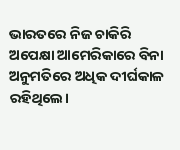ଭାରତରେ ନିଜ ଚାକିରି ଅପେକ୍ଷା ଆମେରିକାରେ ବିନା ଅନୁମତିରେ ଅଧିକ ଦୀର୍ଘକାଳ ରହିଥିଲେ।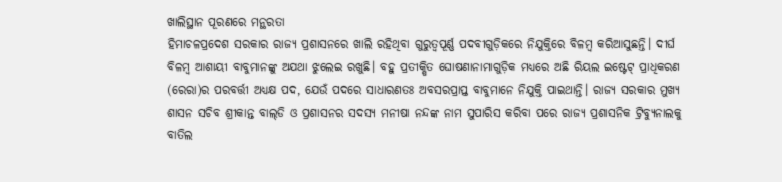ଖାଲିସ୍ଥାନ ପୂରଣରେ ମନ୍ଥରତା
ହିମାଚଳପ୍ରଦେଶ ସରକାର ରାଜ୍ୟ ପ୍ରଶାସନରେ ଖାଲି ରହିଥିବା ଗୁରୁତ୍ୱପୂର୍ଣ୍ଣ ପଦବୀଗୁଡ଼ିକରେ ନିଯୁକ୍ତିରେ ବିଳମ୍ବ କରିଆସୁଛନ୍ତି। ଦୀର୍ଘ ବିଳମ୍ବ ଆଶାୟୀ ବାବୁମାନଙ୍କୁ ଅଯଥା ଝୁଲେଇ ରଖୁଛି। ବହୁ ପ୍ରତୀକ୍ଷିତ ଘୋଷଣାନାମାଗୁଡ଼ିକ ମଧ୍ୟରେ ଅଛି ରିୟଲ ଇଷ୍ଟେଟ୍‌ ପ୍ରାଧିକରଣ (ରେରା)ର ପରବର୍ତ୍ତୀ ଅଧ୍ୟକ୍ଷ ପଦ, ଯେଉଁ ପଦରେ ସାଧାରଣତଃ ଅବସରପ୍ରାପ୍ତ ବାବୁମାନେ ନିଯୁକ୍ତି ପାଇଥାନ୍ତି। ରାଜ୍ୟ ସରକାର ମୁଖ୍ୟ ଶାସନ ସଚିବ ଶ୍ରୀକାନ୍ତ ବାଲ୍‌ଡି ଓ ପ୍ରଶାସନର ସଦସ୍ୟ ମନୀଷା ନନ୍ଦଙ୍କ ନାମ ସୁପାରିସ କରିବା ପରେ ରାଜ୍ୟ ପ୍ରଶାସନିକ ଟ୍ରିବ୍ୟୁନାଲକୁ ବାତିଲ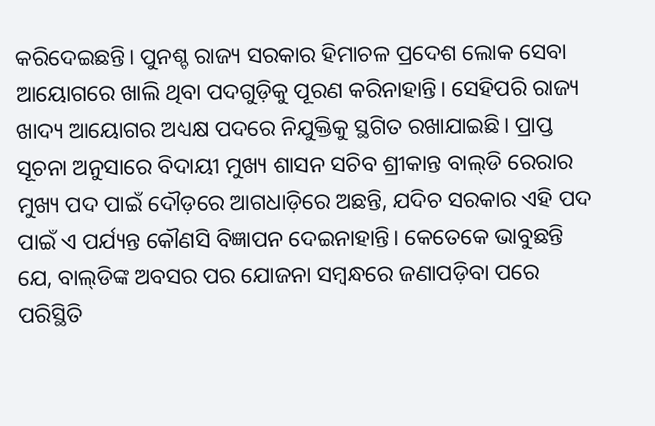କରିଦେଇଛନ୍ତି। ପୁନଶ୍ଚ ରାଜ୍ୟ ସରକାର ହିମାଚଳ ପ୍ରଦେଶ ଲୋକ ସେବା ଆୟୋଗରେ ଖାଲି ଥିବା ପଦଗୁଡ଼ିକୁ ପୂରଣ କରିନାହାନ୍ତି। ସେହିପରି ରାଜ୍ୟ ଖାଦ୍ୟ ଆୟୋଗର ଅଧ୍ୟକ୍ଷ ପଦରେ ନିଯୁକ୍ତିକୁ ସ୍ଥଗିତ ରଖାଯାଇଛି। ପ୍ରାପ୍ତ ସୂଚନା ଅନୁସାରେ ବିଦାୟୀ ମୁଖ୍ୟ ଶାସନ ସଚିବ ଶ୍ରୀକାନ୍ତ ବାଲ୍‌ଡି ରେରାର ମୁଖ୍ୟ ପଦ ପାଇଁ ଦୌଡ଼ରେ ଆଗଧାଡ଼ିରେ ଅଛନ୍ତି, ଯଦିଚ ସରକାର ଏହି ପଦ ପାଇଁ ଏ ପର୍ଯ୍ୟନ୍ତ କୌଣସି ବିଜ୍ଞାପନ ଦେଇନାହାନ୍ତି। କେତେକେ ଭାବୁଛନ୍ତି ଯେ, ବାଲ୍‌ଡିଙ୍କ ଅବସର ପର ଯୋଜନା ସମ୍ବନ୍ଧରେ ଜଣାପଡ଼ିବା ପରେ ପରିସ୍ଥିତି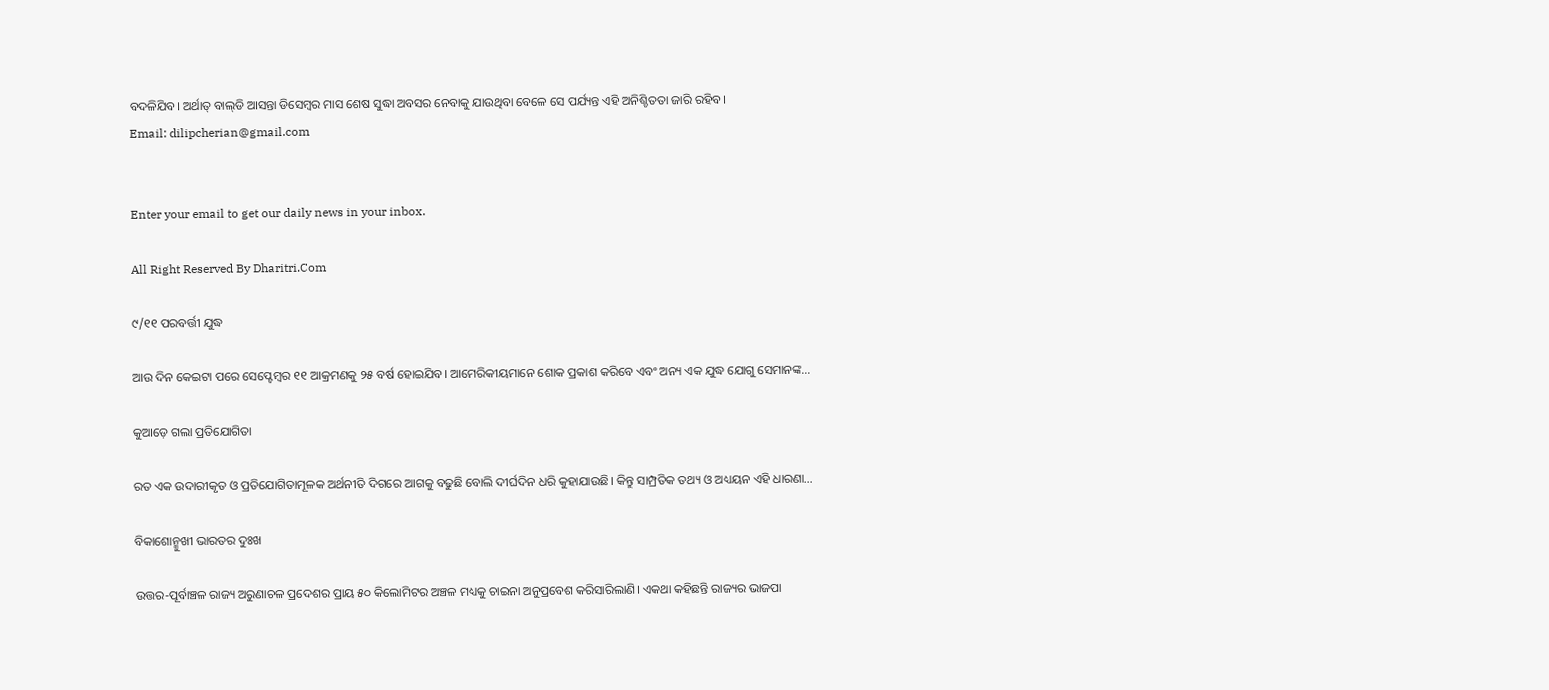ବଦଳିଯିବ। ଅର୍ଥାତ୍‌ ବାଲ୍‌ଡି ଆସନ୍ତା ଡିସେମ୍ବର ମାସ ଶେଷ ସୁଦ୍ଧା ଅବସର ନେବାକୁ ଯାଉଥିବା ବେଳେ ସେ ପର୍ଯ୍ୟନ୍ତ ଏହି ଅନିଶ୍ଚିତତା ଜାରି ରହିବ।
Email: dilipcherian@gmail.com


Enter your email to get our daily news in your inbox.

All Right Reserved By Dharitri.Com

୯/୧୧ ପରବର୍ତ୍ତୀ ଯୁଦ୍ଧ

ଆଉ ଦିନ କେଇଟା ପରେ ସେପ୍ଟେମ୍ୱର ୧୧ ଆକ୍ରମଣକୁ ୨୫ ବର୍ଷ ହୋଇଯିବ। ଆମେରିକୀୟମାନେ ଶୋକ ପ୍ରକାଶ କରିବେ ଏବଂ ଅନ୍ୟ ଏକ ଯୁଦ୍ଧ ଯୋଗୁ ସେମାନଙ୍କ…

କୁଆଡ଼େ ଗଲା ପ୍ରତିଯୋଗିତା

ରତ ଏକ ଉଦାରୀକୃତ ଓ ପ୍ରତିଯୋଗିତାମୂଳକ ଅର୍ଥନୀତି ଦିଗରେ ଆଗକୁ ବଢୁଛି ବୋଲି ଦୀର୍ଘଦିନ ଧରି କୁହାଯାଉଛି। କିନ୍ତୁ ସାମ୍ପ୍ରତିକ ତଥ୍ୟ ଓ ଅଧ୍ୟୟନ ଏହି ଧାରଣା…

ବିକାଶୋନ୍ମୁଖୀ ଭାରତର ଦୁଃଖ

ଉତ୍ତର-ପୂର୍ବାଞ୍ଚଳ ରାଜ୍ୟ ଅରୁଣାଚଳ ପ୍ରଦେଶର ପ୍ରାୟ ୫୦ କିଲୋମିଟର ଅଞ୍ଚଳ ମଧ୍ୟକୁ ଚାଇନା ଅନୁପ୍ରବେଶ କରିସାରିଲାଣି। ଏକଥା କହିଛନ୍ତି ରାଜ୍ୟର ଭାଜପା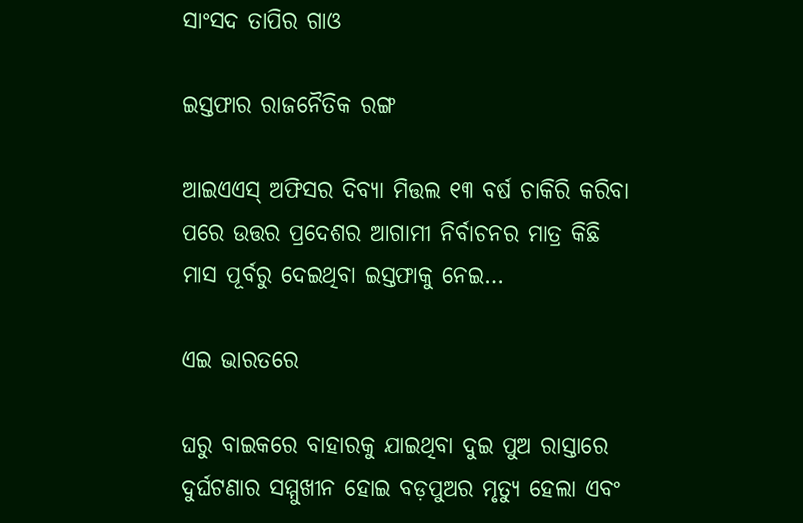ସାଂସଦ ତାପିର ଗାଓ

ଇସ୍ତଫାର ରାଜନୈତିକ ରଙ୍ଗ

ଆଇଏଏସ୍‌ ଅଫିସର ଦିବ୍ୟା ମିତ୍ତଲ ୧୩ ବର୍ଷ ଚାକିରି କରିବା ପରେ ଉତ୍ତର ପ୍ରଦେଶର ଆଗାମୀ ନିର୍ବାଚନର ମାତ୍ର କିଛି ମାସ ପୂର୍ବରୁ ଦେଇଥିବା ଇସ୍ତଫାକୁ ନେଇ…

ଏଇ ଭାରତରେ

ଘରୁ ବାଇକରେ ବାହାରକୁ ଯାଇଥିବା ଦୁଇ ପୁଅ ରାସ୍ତାରେ ଦୁର୍ଘଟଣାର ସମ୍ମୁଖୀନ ହୋଇ ବଡ଼ପୁଅର ମୃତ୍ୟୁ ହେଲା ଏବଂ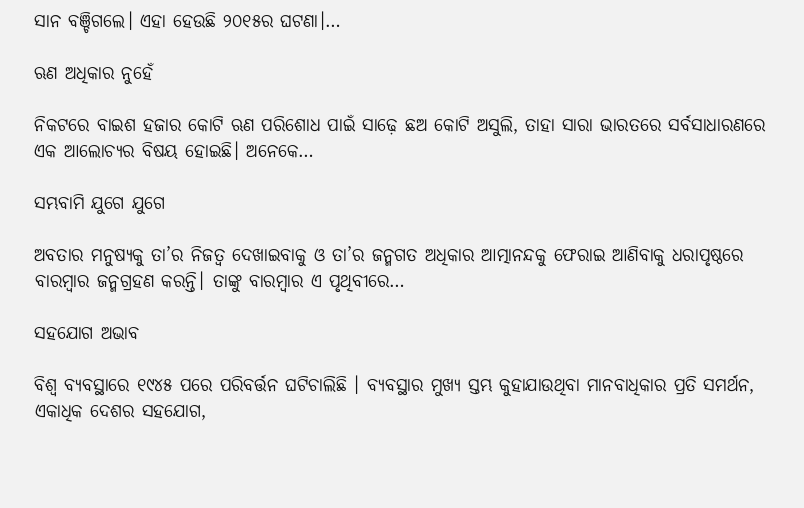ସାନ ବଞ୍ଚିଗଲେ। ଏହା ହେଉଛି ୨୦୧୫ର ଘଟଣା।…

ଋଣ ଅଧିକାର ନୁହେଁ

ନିକଟରେ ବାଇଶ ହଜାର କୋଟି ଋଣ ପରିଶୋଧ ପାଇଁ ସାଢ଼େ ଛଅ କୋଟି ଅସୁଲି, ତାହା ସାରା ଭାରତରେ ସର୍ବସାଧାରଣରେ ଏକ ଆଲୋଚ୍ୟର ବିଷୟ ହୋଇଛି। ଅନେକେ…

ସମ୍ଭବାମି ଯୁଗେ ଯୁଗେ

ଅବତାର ମନୁଷ୍ୟକୁ ତା’ର ନିଜତ୍ୱ ଦେଖାଇବାକୁ ଓ ତା’ର ଜନ୍ମଗତ ଅଧିକାର ଆତ୍ମାନନ୍ଦକୁ ଫେରାଇ ଆଣିବାକୁ ଧରାପୃଷ୍ଠରେ ବାରମ୍ବାର ଜନ୍ମଗ୍ରହଣ କରନ୍ତି। ତାଙ୍କୁ ବାରମ୍ବାର ଏ ପୃଥିବୀରେ…

ସହଯୋଗ ଅଭାବ

ବିଶ୍ୱ ବ୍ୟବସ୍ଥାରେ ୧୯୪୫ ପରେ ପରିବର୍ତ୍ତନ ଘଟିଚାଲିଛି । ବ୍ୟବସ୍ଥାର ମୁଖ୍ୟ ସ୍ତମ୍ଭ କୁହାଯାଉଥିବା ମାନବାଧିକାର ପ୍ରତି ସମର୍ଥନ, ଏକାଧିକ ଦେଶର ସହଯୋଗ,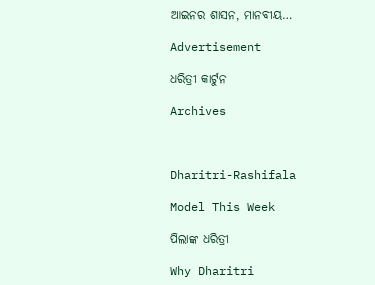ଆଇନର ଶାସନ, ମାନବୀୟ…

Advertisement

ଧରିତ୍ରୀ କାର୍ଟୁନ

Archives



Dharitri-Rashifala

Model This Week

ପିଲାଙ୍କ ଧରିତ୍ରୀ

Why Dharitri